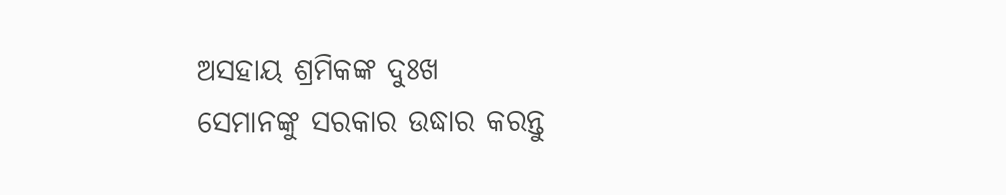ଅସହାୟ ଶ୍ରମିକଙ୍କ ଦୁଃଖ
ସେମାନଙ୍କୁ ସରକାର ଉଦ୍ଧାର କରନ୍ତୁ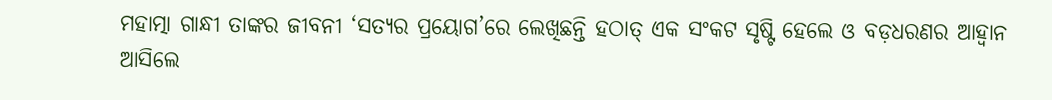ମହାତ୍ମା ଗାନ୍ଧୀ ତାଙ୍କର ଜୀବନୀ ‘ସତ୍ୟର ପ୍ରୟୋଗ’ରେ ଲେଖିଛନ୍ତି ହଠାତ୍ ଏକ ସଂକଟ ସୃଷ୍ଟି ହେଲେ ଓ ବଡ଼ଧରଣର ଆହ୍ବାନ ଆସିଲେ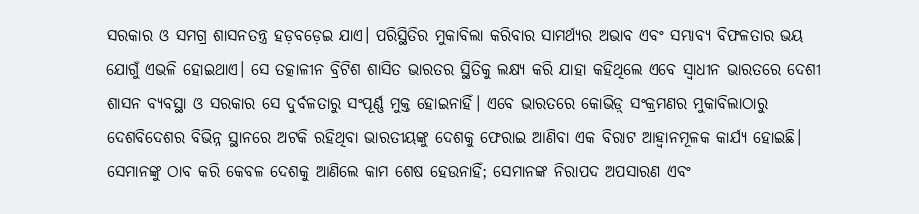ସରକାର ଓ ସମଗ୍ର ଶାସନତନ୍ତ୍ର ହଡ଼ବଡ଼େଇ ଯାଏ। ପରିସ୍ଥିତିର ମୁକାବିଲା କରିବାର ସାମର୍ଥ୍ୟର ଅଭାବ ଏବଂ ସମ୍ଭାବ୍ୟ ବିଫଳତାର ଭୟ ଯୋଗୁଁ ଏଭଳି ହୋଇଥାଏ। ସେ ତତ୍କାଳୀନ ବ୍ରିଟିଶ ଶାସିତ ଭାରତର ସ୍ଥିତିକୁ ଲକ୍ଷ୍ୟ କରି ଯାହା କହିଥିଲେ ଏବେ ସ୍ବାଧୀନ ଭାରତରେ ଦେଶୀ ଶାସନ ବ୍ୟବସ୍ଥା ଓ ସରକାର ସେ ଦୁର୍ବଳତାରୁ ସଂପୂର୍ଣ୍ଣ ମୁକ୍ତ ହୋଇନାହିଁ। ଏବେ ଭାରତରେ କୋଭିଡ଼୍ ସଂକ୍ରମଣର ମୁକାବିଲାଠାରୁ ଦେଶବିଦେଶର ବିଭିନ୍ନ ସ୍ଥାନରେ ଅଟକି ରହିଥିବା ଭାରତୀୟଙ୍କୁ ଦେଶକୁ ଫେରାଇ ଆଣିବା ଏକ ବିରାଟ ଆହ୍ବାନମୂଳକ କାର୍ଯ୍ୟ ହୋଇଛି। ସେମାନଙ୍କୁ ଠାବ କରି କେବଳ ଦେଶକୁ ଆଣିଲେ କାମ ଶେଷ ହେଉନାହିଁ; ସେମାନଙ୍କ ନିରାପଦ ଅପସାରଣ ଏବଂ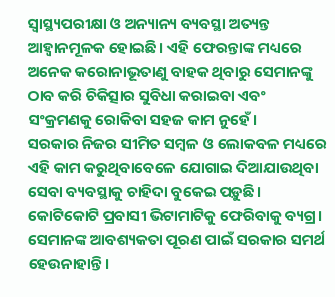ସ୍ବାସ୍ଥ୍ୟପରୀକ୍ଷା ଓ ଅନ୍ୟାନ୍ୟ ବ୍ୟବସ୍ଥା ଅତ୍ୟନ୍ତ ଆହ୍ବାନମୂଳକ ହୋଇଛି। ଏହି ଫେରନ୍ତାଙ୍କ ମଧ୍ୟରେ ଅନେକ କରୋନାଭୂତାଣୁ ବାହକ ଥିବାରୁ ସେମାନଙ୍କୁ ଠାବ କରି ଚିକିତ୍ସାର ସୁବିଧା କରାଇବା ଏବଂ ସଂକ୍ରମଣକୁ ରୋକିବା ସହଜ କାମ ନୁହେଁ।
ସରକାର ନିଜର ସୀମିତ ସମ୍ବଳ ଓ ଲୋକବଳ ମଧ୍ୟରେ ଏହି କାମ କରୁଥିବାବେଳେ ଯୋଗାଇ ଦିଆଯାଉଥିବା ସେବା ବ୍ୟବସ୍ଥାକୁ ଚାହିଦା ବୁକେଇ ପଡ଼ୁଛି। କୋଟିକୋଟି ପ୍ରବାସୀ ଭିଟାମାଟିକୁ ଫେରିବାକୁ ବ୍ୟଗ୍ର। ସେମାନଙ୍କ ଆବଶ୍ୟକତା ପୂରଣ ପାଇଁ ସରକାର ସମର୍ଥ ହେଉନାହାନ୍ତି।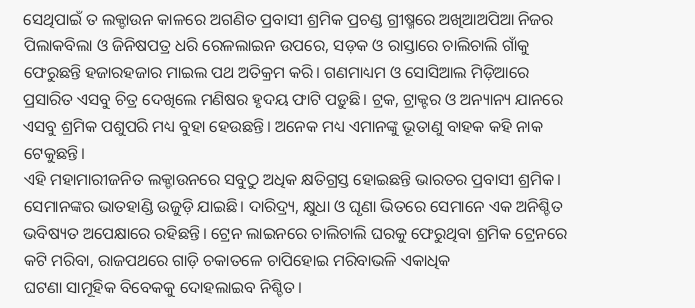ସେଥିପାଇଁ ତ ଲକ୍ଡାଉନ କାଳରେ ଅଗଣିତ ପ୍ରବାସୀ ଶ୍ରମିକ ପ୍ରଚଣ୍ଡ ଗ୍ରୀଷ୍ମରେ ଅଖିଆଅପିଆ ନିଜର ପିଲାକବିଲା ଓ ଜିନିଷପତ୍ର ଧରି ରେଳଲାଇନ ଉପରେ, ସଡ଼କ ଓ ରାସ୍ତାରେ ଚାଲିଚାଲି ଗାଁକୁ ଫେରୁଛନ୍ତି ହଜାରହଜାର ମାଇଲ ପଥ ଅତିକ୍ରମ କରି। ଗଣମାଧ୍ୟମ ଓ ସୋସିଆଲ ମିଡ଼ିଆରେ ପ୍ରସାରିତ ଏସବୁ ଚିତ୍ର ଦେଖିଲେ ମଣିଷର ହୃଦୟ ଫାଟି ପଡ଼ୁଛି। ଟ୍ରକ, ଟ୍ରାକ୍ଟର ଓ ଅନ୍ୟାନ୍ୟ ଯାନରେ ଏସବୁ ଶ୍ରମିକ ପଶୁପରି ମଧ୍ୟ ବୁହା ହେଉଛନ୍ତି। ଅନେକ ମଧ୍ୟ ଏମାନଙ୍କୁ ଭୂତାଣୁ ବାହକ କହି ନାକ ଟେକୁଛନ୍ତି।
ଏହି ମହାମାରୀଜନିତ ଲକ୍ଡାଉନରେ ସବୁଠୁ ଅଧିକ କ୍ଷତିଗ୍ରସ୍ତ ହୋଇଛନ୍ତି ଭାରତର ପ୍ରବାସୀ ଶ୍ରମିକ। ସେମାନଙ୍କର ଭାତହାଣ୍ଡି ଉଜୁଡ଼ି ଯାଇଛି। ଦାରିଦ୍ର୍ୟ, କ୍ଷୁଧା ଓ ଘୃଣା ଭିତରେ ସେମାନେ ଏକ ଅନିଶ୍ଚିତ ଭବିଷ୍ୟତ ଅପେକ୍ଷାରେ ରହିଛନ୍ତି। ଟ୍ରେନ ଲାଇନରେ ଚାଲିଚାଲି ଘରକୁ ଫେରୁଥିବା ଶ୍ରମିକ ଟ୍ରେନରେ କଟି ମରିବା, ରାଜପଥରେ ଗାଡ଼ି ଚକାତଳେ ଚାପିହୋଇ ମରିବାଭଳି ଏକାଧିକ
ଘଟଣା ସାମୂହିକ ବିବେକକୁ ଦୋହଲାଇବ ନିଶ୍ଚିତ।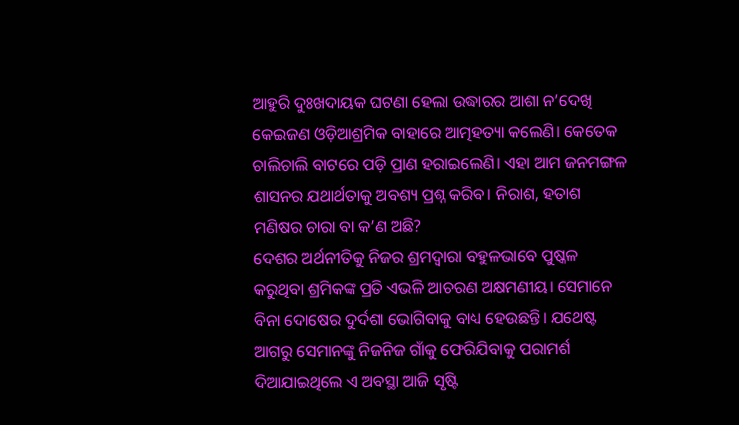ଆହୁରି ଦୁଃଖଦାୟକ ଘଟଣା ହେଲା ଉଦ୍ଧାରର ଆଶା ନ’ଦେଖି କେଇଜଣ ଓଡ଼ିଆଶ୍ରମିକ ବାହାରେ ଆତ୍ମହତ୍ୟା କଲେଣି। କେତେକ ଚାଲିଚାଲି ବାଟରେ ପଡ଼ି ପ୍ରାଣ ହରାଇଲେଣି। ଏହା ଆମ ଜନମଙ୍ଗଳ ଶାସନର ଯଥାର୍ଥତାକୁ ଅବଶ୍ୟ ପ୍ରଶ୍ନ କରିବ। ନିରାଶ, ହତାଶ ମଣିଷର ଚାରା ବା କ’ଣ ଅଛି?
ଦେଶର ଅର୍ଥନୀତିକୁ ନିଜର ଶ୍ରମଦ୍ବାରା ବହୁଳଭାବେ ପୁଷ୍କଳ କରୁଥିବା ଶ୍ରମିକଙ୍କ ପ୍ରତି ଏଭଳି ଆଚରଣ ଅକ୍ଷମଣୀୟ। ସେମାନେ ବିନା ଦୋଷେର ଦୁର୍ଦଶା ଭୋଗିବାକୁ ବାଧ୍ୟ ହେଉଛନ୍ତି। ଯଥେଷ୍ଟ ଆଗରୁ ସେମାନଙ୍କୁ ନିଜନିଜ ଗାଁକୁ ଫେରିଯିବାକୁ ପରାମର୍ଶ ଦିଆଯାଇଥିଲେ ଏ ଅବସ୍ଥା ଆଜି ସୃଷ୍ଟି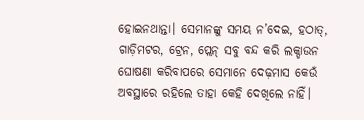ହୋଇନଥାନ୍ତା। ସେମାନଙ୍କୁ ସମୟ ନ’ଦେଇ, ହଠାତ୍, ଗାଡ଼ିମଟର, ଟ୍ରେନ, ପ୍ଲେନ୍ ସବୁ ବନ୍ଦ କରି ଲକ୍ଡାଉନ ଘୋଷଣା କରିବାପରେ ସେମାନେ ଦେଢ଼ମାସ କେଉଁ ଅବସ୍ଥାରେ ରହିଲେ ତାହା କେହି ଦେଖିଲେ ନାହିଁ।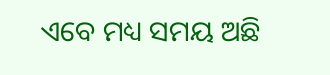ଏବେ ମଧ୍ୟ ସମୟ ଅଛି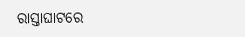ରାସ୍ତାଘାଟରେ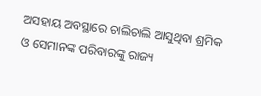ଅସହାୟ ଅବସ୍ଥାରେ ଚାଲିଚାଲି ଆସୁଥିବା ଶ୍ରମିକ ଓ ସେମାନଙ୍କ ପରିବାରଙ୍କୁ ରାଜ୍ୟ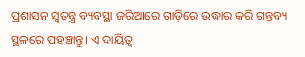ପ୍ରଶାସନ ସ୍ବତନ୍ତ୍ର ବ୍ୟବସ୍ଥା ଜରିଆରେ ଗାଡ଼ିରେ ଉଦ୍ଧାର କରି ଗନ୍ତବ୍ୟ ସ୍ଥଳରେ ପହଞ୍ଚାନ୍ତୁ। ଏ ଦାୟିତ୍ବ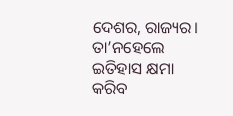ଦେଶର, ରାଜ୍ୟର। ତା’ନହେଲେ ଇତିହାସ କ୍ଷମା କରିବ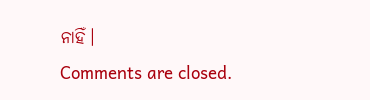ନାହିଁ।
Comments are closed.